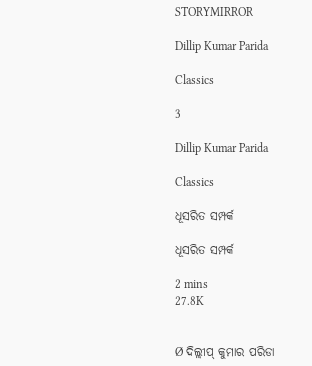STORYMIRROR

Dillip Kumar Parida

Classics

3

Dillip Kumar Parida

Classics

ଧୂସରିତ ସମ୍ପର୍କ

ଧୂସରିତ ସମ୍ପର୍କ

2 mins
27.8K


Ø ଦିଲ୍ଲୀପ୍‍ କୁମାର ପରିଡା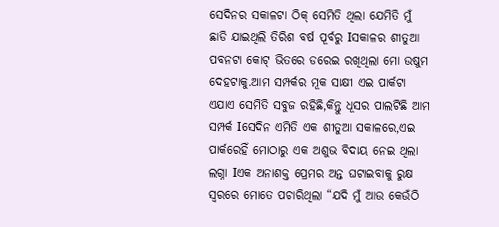ସେଦିନର ସକାଳଟା ଠିକ୍‍ ସେମିତି ଥିଲା ଯେମିତି ମୁଁ ଛାଡି ଯାଇଥିଲି ତିରିଶ ବର୍ଷ ପୂର୍ବରୁ Iସକାଳର ଶୀତୁଆ ପବନଟା କୋଟ୍‍ ଭିତରେ ଡରେଇ ରଖିଥିଲା ମୋ ଉଷୁମ ଦେହଟାକୁ.ଆମ ସମ୍ପର୍କର ମୂକ ସାକ୍ଷୀ ଏଇ ପାର୍କଟା ଏଯାଏ ସେମିତି ସବୁଜ ରହିଛି,କିନ୍ତୁ ଧୂସର ପାଲଟିଛି ଆମ ସମ୍ପର୍କ Iସେଦିନ ଏମିତି ଏକ ଶୀତୁଆ ସକାଳରେ,ଏଇ ପାର୍କରେହିଁ ମୋଠାରୁ ଏକ ଅଶୁଭ ବିଦାୟ ନେଇ ଥିଲା ଲଗ୍ନା Iଏକ ଅନାଶକ୍ତ ପ୍ରେମର ଅନ୍ତ ଘଟାଇବାକୁ ରୁକ୍ଷ ସ୍ୱରରେ ମୋତେ ପଚାରିଥିଲା “ଯଦି ମୁଁ ଆଉ କେଉଁଠି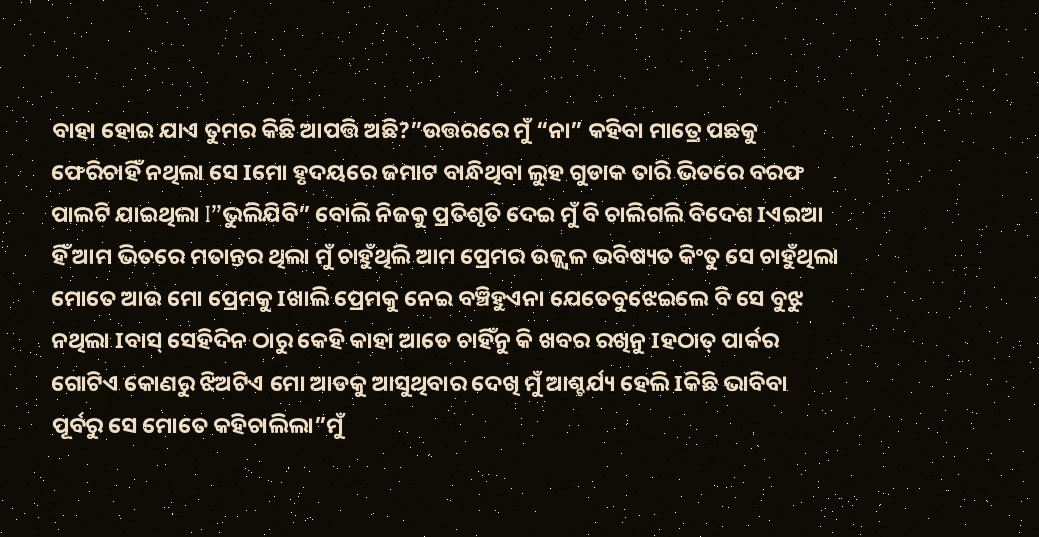ବାହା ହୋଇ ଯାଏ ତୁମର କିଛି ଆପତ୍ତି ଅଛି?”ଉତ୍ତରରେ ମୁଁ “ନା” କହିବା ମାତ୍ରେ ପଛକୁ ଫେରିଚାହିଁ ନଥିଲା ସେ Iମୋ ହୃଦୟରେ ଜମାଟ ବାନ୍ଧିଥିବା ଲୁହ ଗୁଡାକ ତାରି ଭିତରେ ବରଫ ପାଲଟି ଯାଇଥିଲା I”ଭୁଲିଯିବି” ବୋଲି ନିଜକୁ ପ୍ରତିଶୃତି ଦେଇ ମୁଁ ବି ଚାଲିଗଲି ବିଦେଶ Iଏଇଆ ହିଁ ଆମ ଭିତରେ ମତାନ୍ତର ଥିଲା ମୁଁ ଚାହୁଁଥିଲି ଆମ ପ୍ରେମର ଉଜ୍ଜ୍ୱଳ ଭବିଷ୍ୟତ କିଂତୁ ସେ ଚାହୁଁଥିଲା ମୋତେ ଆଉ ମୋ ପ୍ରେମକୁ Iଖାଲି ପ୍ରେମକୁ ନେଇ ବଞ୍ଚିହୁଏନା ଯେତେବୁଝେଇଲେ ବି ସେ ବୁଝୁ ନଥିଲା Iବାସ୍‍ ସେହିଦିନ ଠାରୁ କେହି କାହା ଆଡେ ଚାହିଁନୁ କି ଖବର ରଖିନୁ Iହଠାତ୍‍ ପାର୍କର ଗୋଟିଏ କୋଣରୁ ଝିଅଟିଏ ମୋ ଆଡକୁ ଆସୁଥିବାର ଦେଖି ମୁଁ ଆଶ୍ଚର୍ଯ୍ୟ ହେଲି Iକିଛି ଭାବିବା ପୂର୍ବରୁ ସେ ମୋତେ କହିଚାଲିଲା”ମୁଁ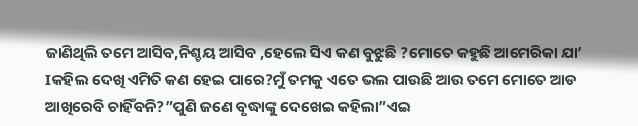ଜାଣିଥିଲି ତମେ ଆସିବ,ନିଶ୍ଚୟ ଆସିବ ,ହେଲେ ସିଏ କଣ ବୁଝୁଛି ?ମୋତେ କହୁଛି ଆମେରିକା ଯା’ Iକହିଲ ଦେଖି ଏମିତି କଣ ହେଇ ପାରେ?ମୁଁ ତମକୁ ଏତେ ଭଲ ପାଉଛି ଆଉ ତମେ ମୋତେ ଆଡ ଆଖିରେବି ଚାହିଁବନି?”ପୁଣି ଜଣେ ବୃଦ୍ଧାଙ୍କୁ ଦେଖେଇ କହିଲା”ଏଇ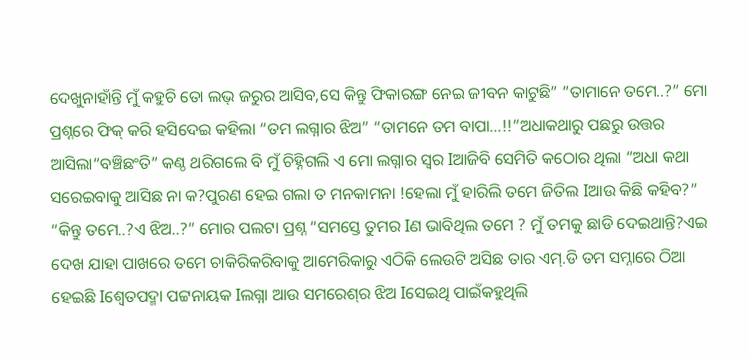ଦେଖୁନାହାଁନ୍ତି ମୁଁ କହୁଚି ତୋ ଲଭ୍‍ ଜରୁର ଆସିବ,ସେ କିନ୍ତୁ ଫିକାରଙ୍ଗ ନେଇ ଜୀବନ କାଟୁଛି” ”ତାମାନେ ତମେ..?” ମୋ ପ୍ରଶ୍ନରେ ଫିକ୍‍ କରି ହସିଦେଇ କହିଲା “ତମ ଲଗ୍ନାର ଝିଅ” “ତାମନେ ତମ ବାପା...!!”ଅଧାକଥାରୁ ପଛରୁ ଉତ୍ତର ଆସିଲା“ବଞ୍ଚିଛଂତି” କଣ୍ଠ ଥରିଗଲେ ବି ମୁଁ ଚିହ୍ନିଗଲି ଏ ମୋ ଲଗ୍ନାର ସ୍ୱର Iଆଜିବି ସେମିତି କଠୋର ଥିଲା “ଅଧା କଥା ସରେଇବାକୁ ଆସିଛ ନା କ?ପୁରଣ ହେଇ ଗଲା ତ ମନକାମନା !ହେଲା ମୁଁ ହାରିଲି ତମେ ଜିତିଲ Iଆଉ କିଛି କହିବ?” “କିନ୍ତୁ ତମେ..?ଏ ଝିଅ..?” ମୋର ପଲଟା ପ୍ରଶ୍ନ “ସମସ୍ତେ ତୁମର Iଣ ଭାବିଥିଲ ତମେ ? ମୁଁ ତମକୁ ଛାଡି ଦେଇଥାନ୍ତି?ଏଇ ଦେଖ ଯାହା ପାଖରେ ତମେ ଚାକିରିକରିବାକୁ ଆମେରିକାରୁ ଏଠିକି ଲେଉଟି ଅସିଛ ତାର ଏମ୍‍.ଡି ତମ ସମ୍ନାରେ ଠିଆ ହେଇଛି Iଶ୍ୱେତପଦ୍ମା ପଟ୍ଟନାୟକ Iଲଗ୍ନା ଆଉ ସମରେଶ୍‍ର ଝିଅ Iସେଇଥି ପାଇଁକହୁଥିଲି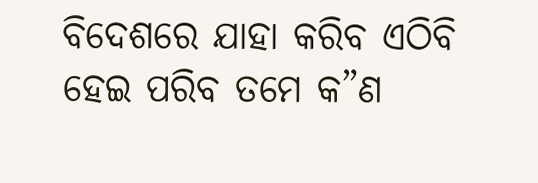ବିଦେଶରେ ଯାହା କରିବ ଏଠିବି ହେଇ ପରିବ ତମେ କ”ଣ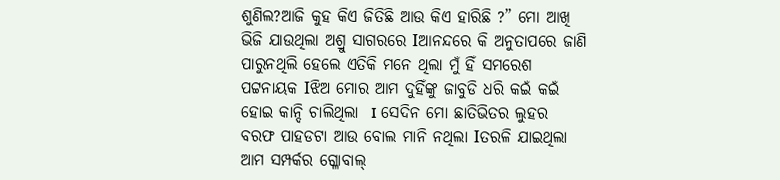ଶୁଣିଲ?ଆଜି କୁହ କିଏ ଜିତିଛି ଆଉ କିଏ ହାରିଛି ?” ମୋ ଆଖି ଭିଜି ଯାଉଥିଲା ଅଶ୍ରୁ ସାଗରରେ Iଆନନ୍ଦରେ କି ଅନୁତାପରେ ଜାଣି ପାରୁନଥିଲି ହେଲେ ଏତିକି ମନେ ଥିଲା ମୁଁ ହିଁ ସମରେଶ ପଟ୍ଟନାୟକ Iଝିଅ ମୋର ଆମ ଦୁହିଁଙ୍କୁ ଜାବୁଡି ଧରି କଇଁ କଇଁ ହୋଇ କାନ୍ଦି ଚାଲିଥିଲା  I ସେଦିନ ମୋ ଛାତିଭିତର ଲୁହର ବରଫ ପାହଡଟା ଆଉ ବୋଲ ମାନି ନଥିଲା Iତରଳି ଯାଇଥିଲା ଆମ ସମ୍ପର୍କର ଗ୍ଳୋବାଲ୍‍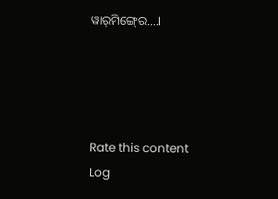ୱାର୍‍ମିଙ୍ଗ୍‍ରେ….I




Rate this content
Log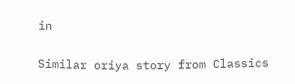in

Similar oriya story from Classics